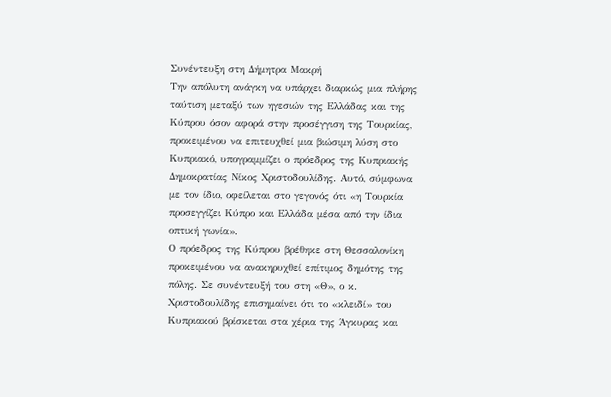Συνέντευξη στη Δήμητρα Μακρή
Την απόλυτη ανάγκη να υπάρχει διαρκώς μια πλήρης ταύτιση μεταξύ των ηγεσιών της Ελλάδας και της Κύπρου όσον αφορά στην προσέγγιση της Τουρκίας, προκειμένου να επιτευχθεί μια βιώσιμη λύση στο Κυπριακό, υπογραμμίζει ο πρόεδρος της Κυπριακής Δημοκρατίας Νίκος Χριστοδουλίδης. Αυτό, σύμφωνα με τον ίδιο, οφείλεται στο γεγονός ότι «η Τουρκία προσεγγίζει Κύπρο και Ελλάδα μέσα από την ίδια οπτική γωνία».
Ο πρόεδρος της Κύπρου βρέθηκε στη Θεσσαλονίκη προκειμένου να ανακηρυχθεί επίτιμος δημότης της πόλης. Σε συνέντευξή του στη «Θ», ο κ. Χριστοδουλίδης επισημαίνει ότι το «κλειδί» του Κυπριακού βρίσκεται στα χέρια της Άγκυρας και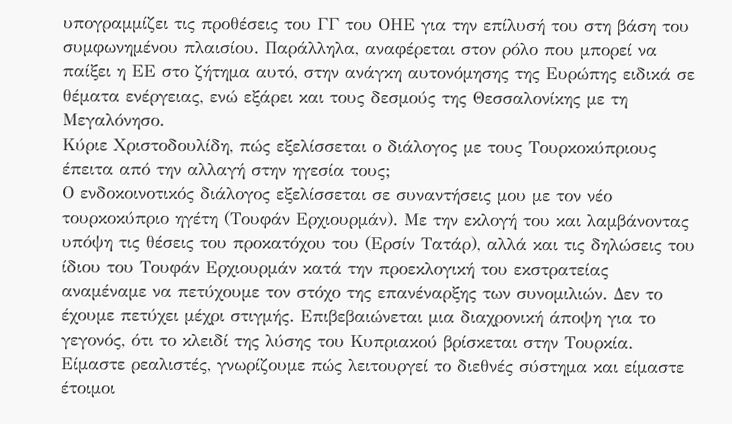υπογραμμίζει τις προθέσεις του ΓΓ του ΟΗΕ για την επίλυσή του στη βάση του συμφωνημένου πλαισίου. Παράλληλα, αναφέρεται στον ρόλο που μπορεί να παίξει η ΕΕ στο ζήτημα αυτό, στην ανάγκη αυτονόμησης της Ευρώπης ειδικά σε θέματα ενέργειας, ενώ εξάρει και τους δεσμούς της Θεσσαλονίκης με τη Μεγαλόνησο.
Κύριε Χριστοδουλίδη, πώς εξελίσσεται ο διάλογος με τους Τουρκοκύπριους έπειτα από την αλλαγή στην ηγεσία τους;
Ο ενδοκοινοτικός διάλογος εξελίσσεται σε συναντήσεις μου με τον νέο τουρκοκύπριο ηγέτη (Τουφάν Ερχιουρμάν). Με την εκλογή του και λαμβάνοντας υπόψη τις θέσεις του προκατόχου του (Ερσίν Τατάρ), αλλά και τις δηλώσεις του ίδιου του Τουφάν Ερχιουρμάν κατά την προεκλογική του εκστρατείας αναμέναμε να πετύχουμε τον στόχο της επανέναρξης των συνομιλιών. Δεν το έχουμε πετύχει μέχρι στιγμής. Επιβεβαιώνεται μια διαχρονική άποψη για το γεγονός, ότι το κλειδί της λύσης του Κυπριακού βρίσκεται στην Τουρκία. Είμαστε ρεαλιστές, γνωρίζουμε πώς λειτουργεί το διεθνές σύστημα και είμαστε έτοιμοι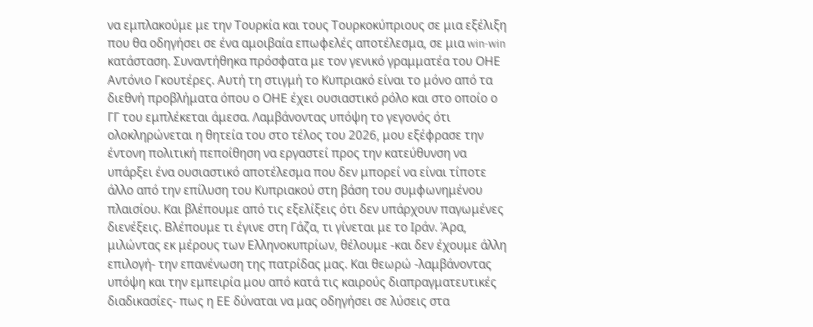να εμπλακούμε με την Τουρκία και τους Τουρκοκύπριους σε μια εξέλιξη που θα οδηγήσει σε ένα αμοιβαία επωφελές αποτέλεσμα, σε μια win-win κατάσταση. Συναντήθηκα πρόσφατα με τον γενικό γραμματέα του ΟΗΕ Αντόνιο Γκουτέρες. Αυτή τη στιγμή το Κυπριακό είναι το μόνο από τα διεθνή προβλήματα όπου ο ΟΗΕ έχει ουσιαστικό ρόλο και στο οποίο ο ΓΓ του εμπλέκεται άμεσα. Λαμβάνοντας υπόψη το γεγονός ότι ολοκληρώνεται η θητεία του στο τέλος του 2026, μου εξέφρασε την έντονη πολιτική πεποίθηση να εργαστεί προς την κατεύθυνση να υπάρξει ένα ουσιαστικό αποτέλεσμα που δεν μπορεί να είναι τίποτε άλλο από την επίλυση του Κυπριακού στη βάση του συμφωνημένου πλαισίου. Και βλέπουμε από τις εξελίξεις ότι δεν υπάρχουν παγωμένες διενέξεις. Βλέπουμε τι έγινε στη Γάζα, τι γίνεται με το Ιράν. Άρα, μιλώντας εκ μέρους των Ελληνοκυπρίων, θέλουμε -και δεν έχουμε άλλη επιλογή- την επανένωση της πατρίδας μας. Και θεωρώ -λαμβάνοντας υπόψη και την εμπειρία μου από κατά τις καιρούς διαπραγματευτικές διαδικασίες- πως η ΕΕ δύναται να μας οδηγήσει σε λύσεις στα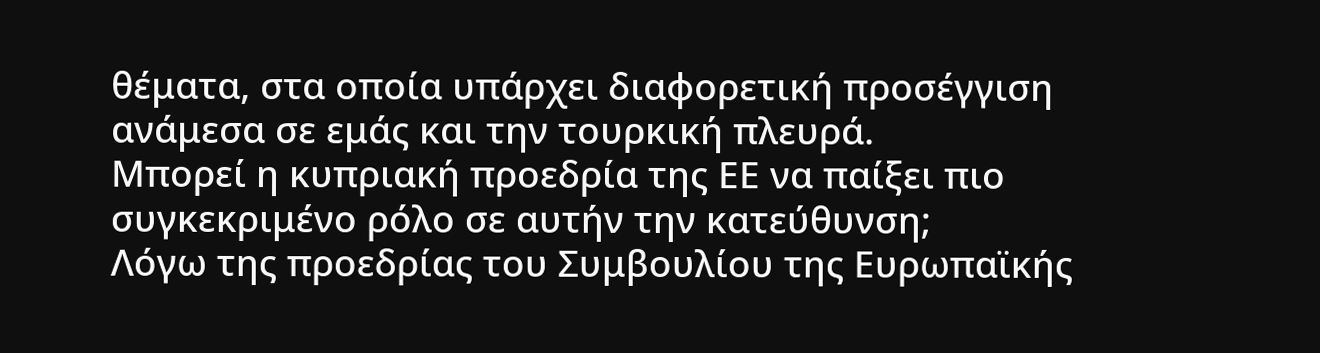θέματα, στα οποία υπάρχει διαφορετική προσέγγιση ανάμεσα σε εμάς και την τουρκική πλευρά.
Μπορεί η κυπριακή προεδρία της ΕΕ να παίξει πιο συγκεκριμένο ρόλο σε αυτήν την κατεύθυνση;
Λόγω της προεδρίας του Συμβουλίου της Ευρωπαϊκής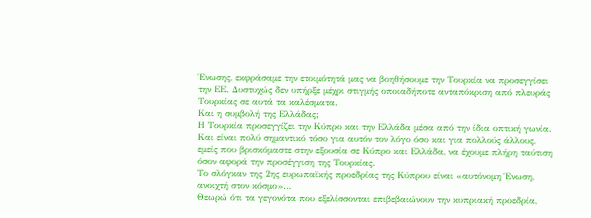Ένωσης, εκφράσαμε την ετοιμότητά μας να βοηθήσουμε την Τουρκία να προσεγγίσει την ΕΕ. Δυστυχώς δεν υπήρξε μέχρι στιγμής οποιαδήποτε ανταπόκριση από πλευράς Τουρκίας σε αυτά τα καλέσματα.
Και η συμβολή της Ελλάδας;
Η Τουρκία προσεγγίζει την Κύπρο και την Ελλάδα μέσα από την ίδια οπτική γωνία. Και είναι πολύ σημαντικό τόσο για αυτόν τον λόγο όσο και για πολλούς άλλους, εμείς που βρισκόμαστε στην εξουσία σε Κύπρο και Ελλάδα, να έχουμε πλήρη ταύτιση όσον αφορά την προσέγγιση της Τουρκίας.
Το σλόγκαν της 2ης ευρωπαϊκής προεδρίας της Κύπρου είναι «αυτόνομη Ένωση, ανοιχτή στον κόσμο»…
Θεωρώ ότι τα γεγονότα που εξελίσσονται επιβεβαιώνουν την κυπριακή προεδρία,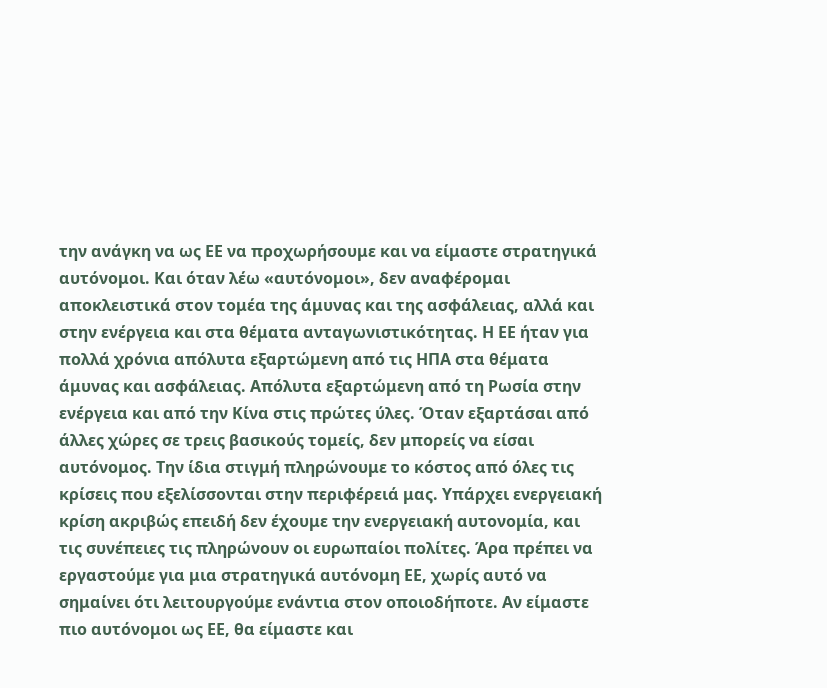την ανάγκη να ως ΕΕ να προχωρήσουμε και να είμαστε στρατηγικά αυτόνομοι. Και όταν λέω «αυτόνομοι», δεν αναφέρομαι αποκλειστικά στον τομέα της άμυνας και της ασφάλειας, αλλά και στην ενέργεια και στα θέματα ανταγωνιστικότητας. Η ΕΕ ήταν για πολλά χρόνια απόλυτα εξαρτώμενη από τις ΗΠΑ στα θέματα άμυνας και ασφάλειας. Απόλυτα εξαρτώμενη από τη Ρωσία στην ενέργεια και από την Κίνα στις πρώτες ύλες. Όταν εξαρτάσαι από άλλες χώρες σε τρεις βασικούς τομείς, δεν μπορείς να είσαι αυτόνομος. Την ίδια στιγμή πληρώνουμε το κόστος από όλες τις κρίσεις που εξελίσσονται στην περιφέρειά μας. Υπάρχει ενεργειακή κρίση ακριβώς επειδή δεν έχουμε την ενεργειακή αυτονομία, και τις συνέπειες τις πληρώνουν οι ευρωπαίοι πολίτες. Άρα πρέπει να εργαστούμε για μια στρατηγικά αυτόνομη ΕΕ, χωρίς αυτό να σημαίνει ότι λειτουργούμε ενάντια στον οποιοδήποτε. Αν είμαστε πιο αυτόνομοι ως ΕΕ, θα είμαστε και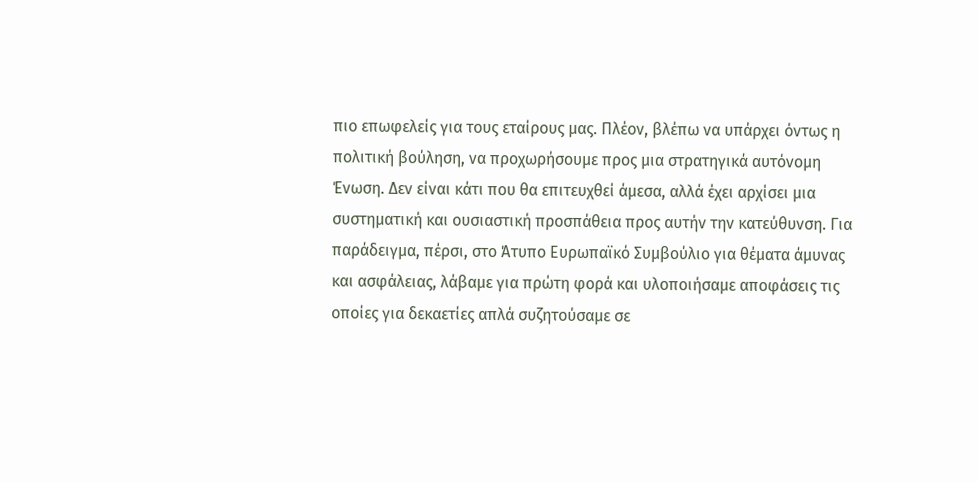πιο επωφελείς για τους εταίρους μας. Πλέον, βλέπω να υπάρχει όντως η πολιτική βούληση, να προχωρήσουμε προς μια στρατηγικά αυτόνομη Ένωση. Δεν είναι κάτι που θα επιτευχθεί άμεσα, αλλά έχει αρχίσει μια συστηματική και ουσιαστική προσπάθεια προς αυτήν την κατεύθυνση. Για παράδειγμα, πέρσι, στο Άτυπο Ευρωπαϊκό Συμβούλιο για θέματα άμυνας και ασφάλειας, λάβαμε για πρώτη φορά και υλοποιήσαμε αποφάσεις τις οποίες για δεκαετίες απλά συζητούσαμε σε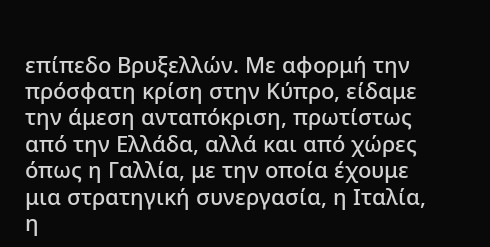επίπεδο Βρυξελλών. Με αφορμή την πρόσφατη κρίση στην Κύπρο, είδαμε την άμεση ανταπόκριση, πρωτίστως από την Ελλάδα, αλλά και από χώρες όπως η Γαλλία, με την οποία έχουμε μια στρατηγική συνεργασία, η Ιταλία, η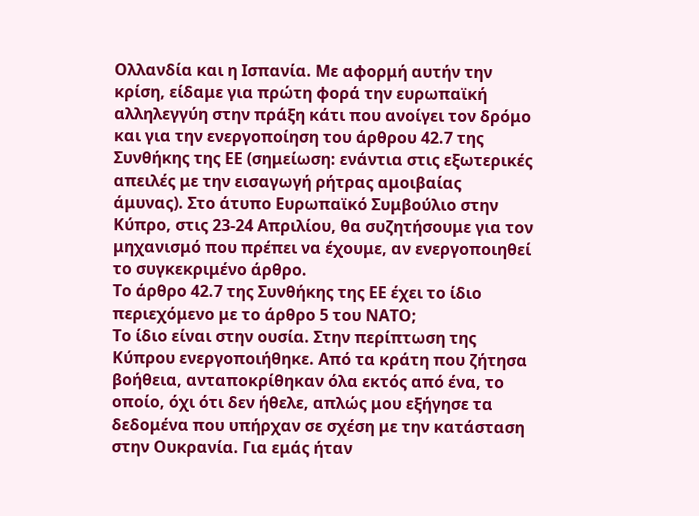Ολλανδία και η Ισπανία. Με αφορμή αυτήν την κρίση, είδαμε για πρώτη φορά την ευρωπαϊκή αλληλεγγύη στην πράξη κάτι που ανοίγει τον δρόμο και για την ενεργοποίηση του άρθρου 42.7 της Συνθήκης της ΕΕ (σημείωση: ενάντια στις εξωτερικές απειλές με την εισαγωγή ρήτρας αμοιβαίας άμυνας). Στο άτυπο Ευρωπαϊκό Συμβούλιο στην Κύπρο, στις 23-24 Απριλίου, θα συζητήσουμε για τον μηχανισμό που πρέπει να έχουμε, αν ενεργοποιηθεί το συγκεκριμένο άρθρο.
Το άρθρο 42.7 της Συνθήκης της ΕΕ έχει το ίδιο περιεχόμενο με το άρθρο 5 του ΝΑΤΟ;
Το ίδιο είναι στην ουσία. Στην περίπτωση της Κύπρου ενεργοποιήθηκε. Από τα κράτη που ζήτησα βοήθεια, ανταποκρίθηκαν όλα εκτός από ένα, το οποίο, όχι ότι δεν ήθελε, απλώς μου εξήγησε τα δεδομένα που υπήρχαν σε σχέση με την κατάσταση στην Ουκρανία. Για εμάς ήταν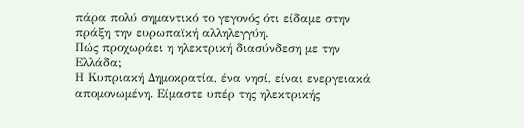πάρα πολύ σημαντικό το γεγονός ότι είδαμε στην πράξη την ευρωπαϊκή αλληλεγγύη.
Πώς προχωράει η ηλεκτρική διασύνδεση με την Ελλάδα;
Η Κυπριακή Δημοκρατία, ένα νησί, είναι ενεργειακά απομονωμένη. Είμαστε υπέρ της ηλεκτρικής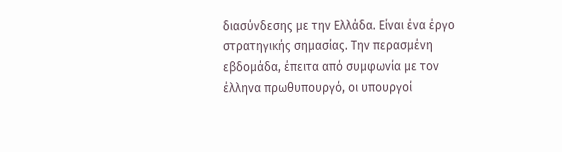διασύνδεσης με την Ελλάδα. Είναι ένα έργο στρατηγικής σημασίας. Την περασμένη εβδομάδα, έπειτα από συμφωνία με τον έλληνα πρωθυπουργό, οι υπουργοί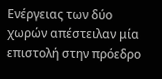Ενέργειας των δύο χωρών απέστειλαν μία επιστολή στην πρόεδρο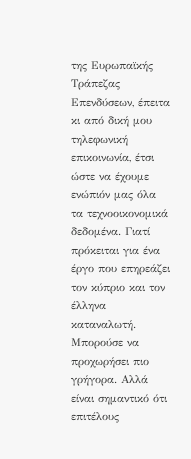της Ευρωπαϊκής Τράπεζας Επενδύσεων, έπειτα κι από δική μου τηλεφωνική επικοινωνία, έτσι ώστε να έχουμε ενώπιόν μας όλα τα τεχνοοικονομικά δεδομένα. Γιατί πρόκειται για ένα έργο που επηρεάζει τον κύπριο και τον έλληνα καταναλωτή. Μπορούσε να προχωρήσει πιο γρήγορα. Αλλά είναι σημαντικό ότι επιτέλους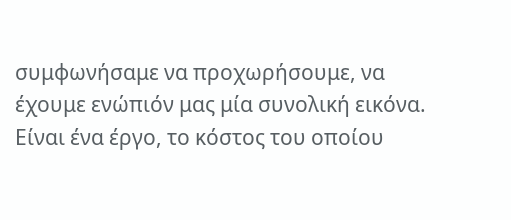συμφωνήσαμε να προχωρήσουμε, να έχουμε ενώπιόν μας μία συνολική εικόνα. Είναι ένα έργο, το κόστος του οποίου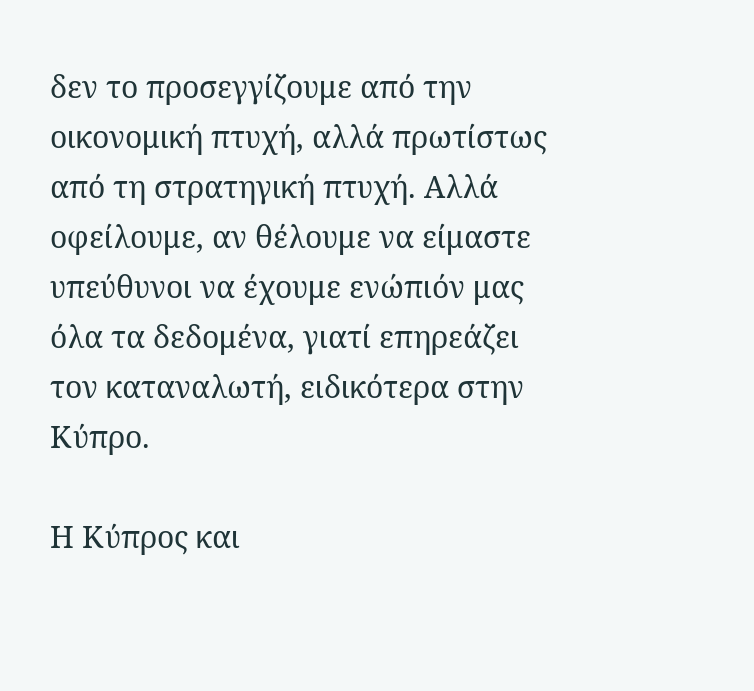δεν το προσεγγίζουμε από την οικονομική πτυχή, αλλά πρωτίστως από τη στρατηγική πτυχή. Αλλά οφείλουμε, αν θέλουμε να είμαστε υπεύθυνοι να έχουμε ενώπιόν μας όλα τα δεδομένα, γιατί επηρεάζει τον καταναλωτή, ειδικότερα στην Κύπρο.

Η Κύπρος και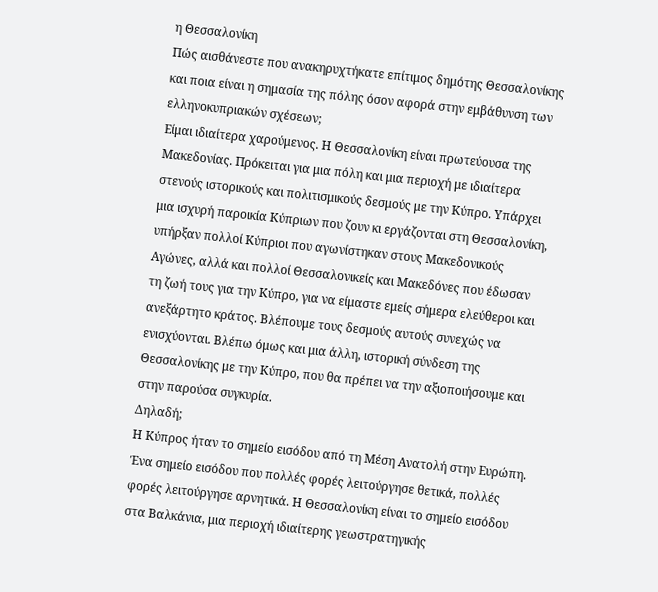η Θεσσαλονίκη
Πώς αισθάνεστε που ανακηρυχτήκατε επίτιμος δημότης Θεσσαλονίκης και ποια είναι η σημασία της πόλης όσον αφορά στην εμβάθυνση των ελληνοκυπριακών σχέσεων;
Είμαι ιδιαίτερα χαρούμενος. Η Θεσσαλονίκη είναι πρωτεύουσα της Μακεδονίας. Πρόκειται για μια πόλη και μια περιοχή με ιδιαίτερα στενούς ιστορικούς και πολιτισμικούς δεσμούς με την Κύπρο. Υπάρχει μια ισχυρή παροικία Κύπριων που ζουν κι εργάζονται στη Θεσσαλονίκη, υπήρξαν πολλοί Κύπριοι που αγωνίστηκαν στους Μακεδονικούς Αγώνες, αλλά και πολλοί Θεσσαλονικείς και Μακεδόνες που έδωσαν τη ζωή τους για την Κύπρο, για να είμαστε εμείς σήμερα ελεύθεροι και ανεξάρτητο κράτος. Βλέπουμε τους δεσμούς αυτούς συνεχώς να ενισχύονται. Βλέπω όμως και μια άλλη, ιστορική σύνδεση της Θεσσαλονίκης με την Κύπρο, που θα πρέπει να την αξιοποιήσουμε και στην παρούσα συγκυρία.
Δηλαδή;
Η Κύπρος ήταν το σημείο εισόδου από τη Μέση Ανατολή στην Ευρώπη. Ένα σημείο εισόδου που πολλές φορές λειτούργησε θετικά, πολλές φορές λειτούργησε αρνητικά. Η Θεσσαλονίκη είναι το σημείο εισόδου στα Βαλκάνια, μια περιοχή ιδιαίτερης γεωστρατηγικής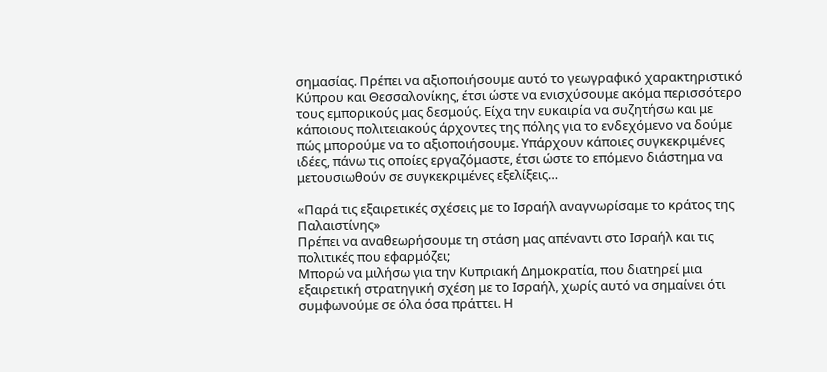σημασίας. Πρέπει να αξιοποιήσουμε αυτό το γεωγραφικό χαρακτηριστικό Κύπρου και Θεσσαλονίκης, έτσι ώστε να ενισχύσουμε ακόμα περισσότερο τους εμπορικούς μας δεσμούς. Είχα την ευκαιρία να συζητήσω και με κάποιους πολιτειακούς άρχοντες της πόλης για το ενδεχόμενο να δούμε πώς μπορούμε να το αξιοποιήσουμε. Υπάρχουν κάποιες συγκεκριμένες ιδέες, πάνω τις οποίες εργαζόμαστε, έτσι ώστε το επόμενο διάστημα να μετουσιωθούν σε συγκεκριμένες εξελίξεις…

«Παρά τις εξαιρετικές σχέσεις με το Ισραήλ αναγνωρίσαμε το κράτος της Παλαιστίνης»
Πρέπει να αναθεωρήσουμε τη στάση μας απέναντι στο Ισραήλ και τις πολιτικές που εφαρμόζει;
Μπορώ να μιλήσω για την Κυπριακή Δημοκρατία, που διατηρεί μια εξαιρετική στρατηγική σχέση με το Ισραήλ, χωρίς αυτό να σημαίνει ότι συμφωνούμε σε όλα όσα πράττει. Η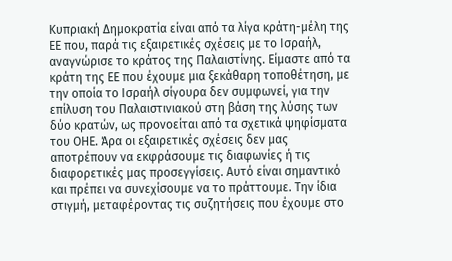Κυπριακή Δημοκρατία είναι από τα λίγα κράτη-μέλη της ΕΕ που, παρά τις εξαιρετικές σχέσεις με το Ισραήλ, αναγνώρισε το κράτος της Παλαιστίνης. Είμαστε από τα κράτη της ΕΕ που έχουμε μια ξεκάθαρη τοποθέτηση, με την οποία το Ισραήλ σίγουρα δεν συμφωνεί, για την επίλυση του Παλαιστινιακού στη βάση της λύσης των δύο κρατών, ως προνοείται από τα σχετικά ψηφίσματα του ΟΗΕ. Άρα οι εξαιρετικές σχέσεις δεν μας αποτρέπουν να εκφράσουμε τις διαφωνίες ή τις διαφορετικές μας προσεγγίσεις. Αυτό είναι σημαντικό και πρέπει να συνεχίσουμε να το πράττουμε. Την ίδια στιγμή, μεταφέροντας τις συζητήσεις που έχουμε στο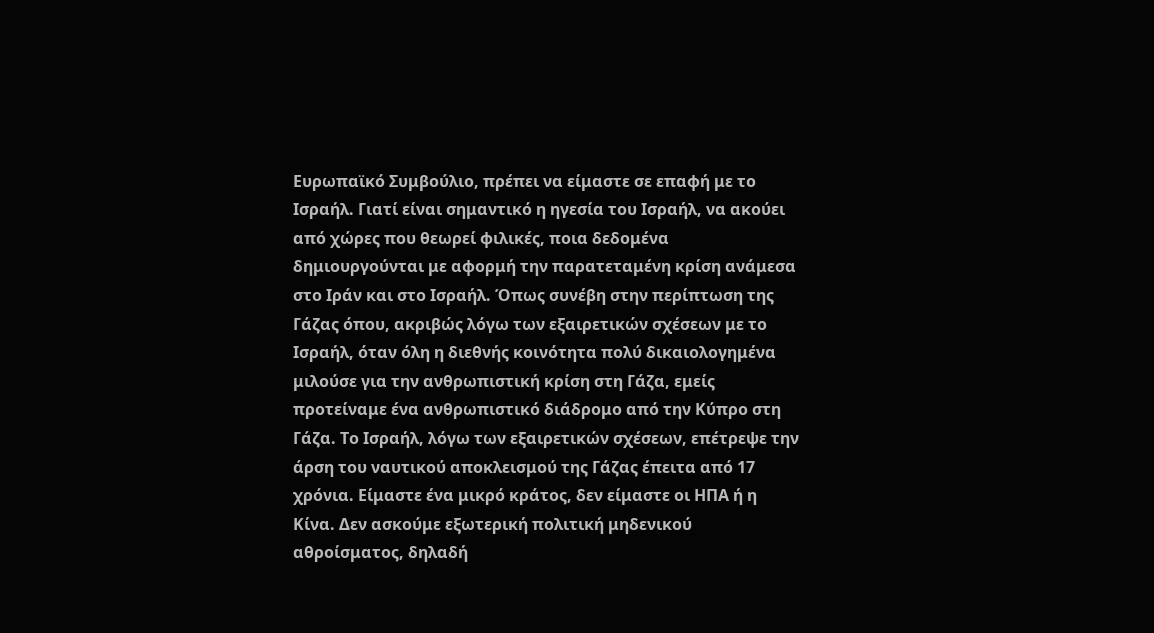Ευρωπαϊκό Συμβούλιο, πρέπει να είμαστε σε επαφή με το Ισραήλ. Γιατί είναι σημαντικό η ηγεσία του Ισραήλ, να ακούει από χώρες που θεωρεί φιλικές, ποια δεδομένα δημιουργούνται με αφορμή την παρατεταμένη κρίση ανάμεσα στο Ιράν και στο Ισραήλ. Όπως συνέβη στην περίπτωση της Γάζας όπου, ακριβώς λόγω των εξαιρετικών σχέσεων με το Ισραήλ, όταν όλη η διεθνής κοινότητα πολύ δικαιολογημένα μιλούσε για την ανθρωπιστική κρίση στη Γάζα, εμείς προτείναμε ένα ανθρωπιστικό διάδρομο από την Κύπρο στη Γάζα. Το Ισραήλ, λόγω των εξαιρετικών σχέσεων, επέτρεψε την άρση του ναυτικού αποκλεισμού της Γάζας έπειτα από 17 χρόνια. Είμαστε ένα μικρό κράτος, δεν είμαστε οι ΗΠΑ ή η Κίνα. Δεν ασκούμε εξωτερική πολιτική μηδενικού αθροίσματος, δηλαδή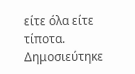είτε όλα είτε τίποτα.
Δημοσιεύτηκε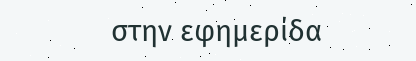στην εφημερίδα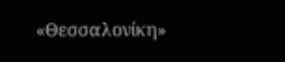«Θεσσαλονίκη»